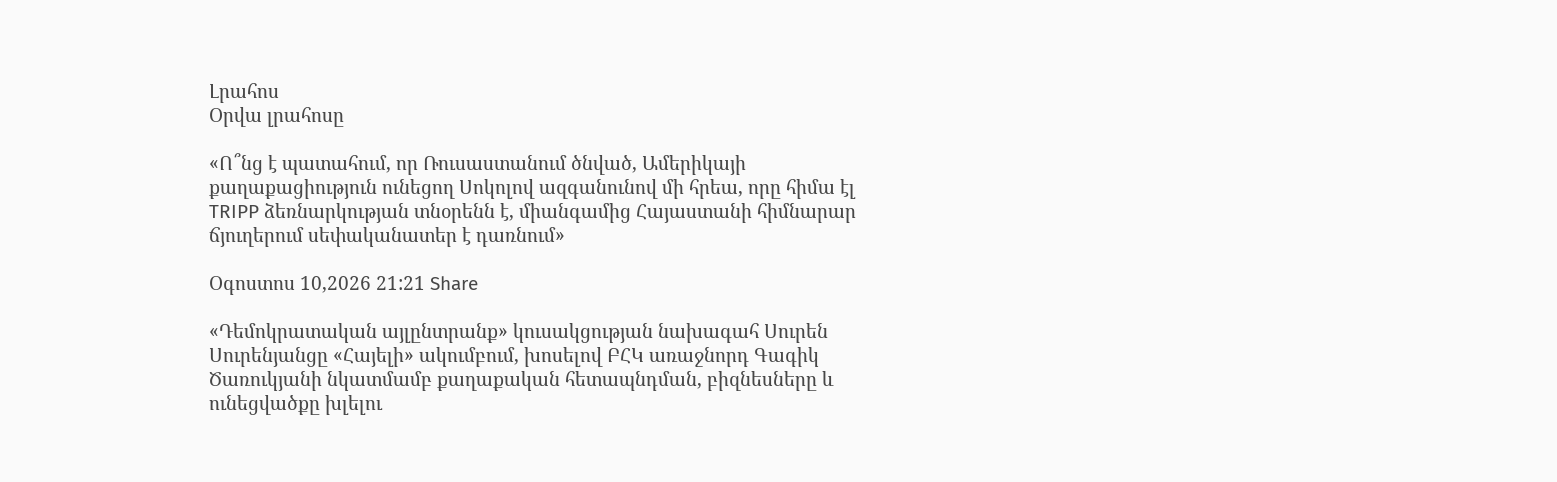Լրահոս
Օրվա լրահոսը

«Ո՞նց է պատահում, որ Ռուսաստանում ծնված, Ամերիկայի քաղաքացիություն ունեցող Սոկոլով ազգանունով մի հրեա, որը հիմա էլ TRIPP ձեռնարկության տնօրենն է, միանգամից Հայաստանի հիմնարար ճյուղերում սեփականատեր է դառնում»

Օգոստոս 10,2026 21:21 Share

«Դեմոկրատական այլընտրանք» կուսակցության նախագահ Սուրեն Սուրենյանցը «Հայելի» ակումբում, խոսելով ԲՀԿ առաջնորդ Գագիկ Ծառուկյանի նկատմամբ քաղաքական հետապնդման, բիզնեսները և ունեցվածքը խլելու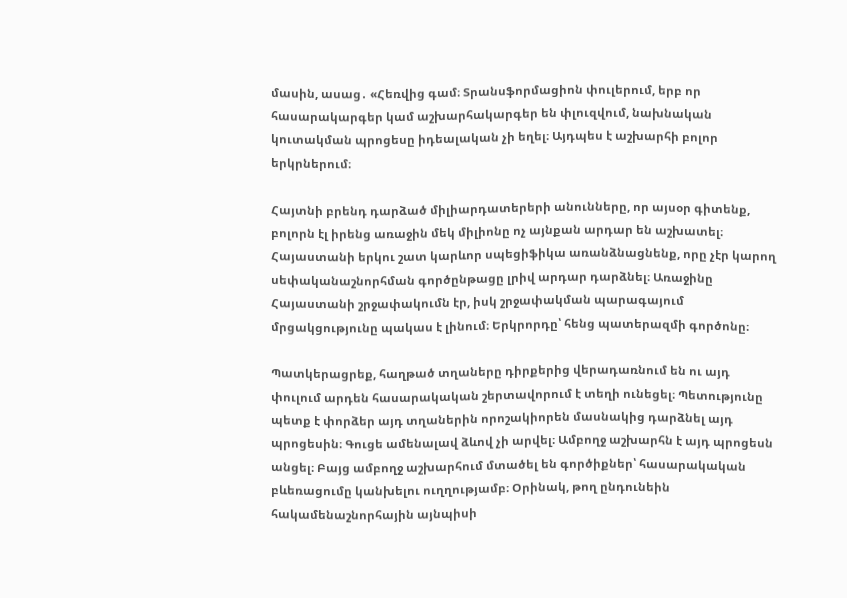մասին, ասաց․ «Հեռվից գամ։ Տրանսֆորմացիոն փուլերում, երբ որ հասարակարգեր կամ աշխարհակարգեր են փլուզվում, նախնական կուտակման պրոցեսը իդեալական չի եղել։ Այդպես է աշխարհի բոլոր երկրներում։

Հայտնի բրենդ դարձած միլիարդատերերի անունները, որ այսօր գիտենք, բոլորն էլ իրենց առաջին մեկ միլիոնը ոչ այնքան արդար են աշխատել։ Հայաստանի երկու շատ կարևոր սպեցիֆիկա առանձնացնենք, որը չէր կարող սեփականաշնորհման գործընթացը լրիվ արդար դարձնել։ Առաջինը Հայաստանի շրջափակումն էր, իսկ շրջափակման պարագայում մրցակցությունը պակաս է լինում։ Երկրորդը՝ հենց պատերազմի գործոնը։

Պատկերացրեք, հաղթած տղաները դիրքերից վերադառնում են ու այդ փուլում արդեն հասարակական շերտավորում է տեղի ունեցել։ Պետությունը պետք է փորձեր այդ տղաներին որոշակիորեն մասնակից դարձնել այդ պրոցեսին։ Գուցե ամենալավ ձևով չի արվել։ Ամբողջ աշխարհն է այդ պրոցեսն անցել։ Բայց ամբողջ աշխարհում մտածել են գործիքներ՝ հասարակական բևեռացումը կանխելու ուղղությամբ։ Օրինակ, թող ընդունեին հակամենաշնորհային այնպիսի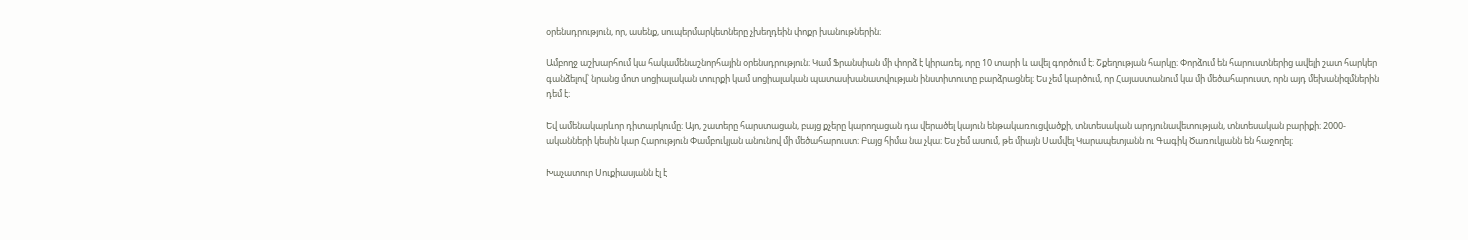օրենսդրություն, որ, ասենք, սուպերմարկետները չխեղդեին փոքր խանութներին։

Ամբողջ աշխարհում կա հակամենաշնորհային օրենսդրություն։ Կամ Ֆրանսիան մի փորձ է կիրառել, որը 10 տարի և ավել գործում է։ Շքեղության հարկը։ Փորձում են հարուստներից ավելի շատ հարկեր գանձելով՝ նրանց մոտ սոցիալական տուրքի կամ սոցիալական պատասխանատվության ինստիտուտը բարձրացնել։ Ես չեմ կարծում, որ Հայաստանում կա մի մեծահարուստ, որն այդ մեխանիզմներին դեմ է։

Եվ ամենակարևոր դիտարկումը։ Այո, շատերը հարստացան, բայց քչերը կարողացան դա վերածել կայուն ենթակառուցվածքի, տնտեսական արդյունավետության, տնտեսական բարիքի։ 2000-ականների կեսին կար Հարություն Փամբուկյան անունով մի մեծահարուստ։ Բայց հիմա նա չկա։ Ես չեմ ասում, թե միայն Սամվել Կարապետյանն ու Գագիկ Ծառուկյանն են հաջողել։

Խաչատուր Սուքիասյանն էլ է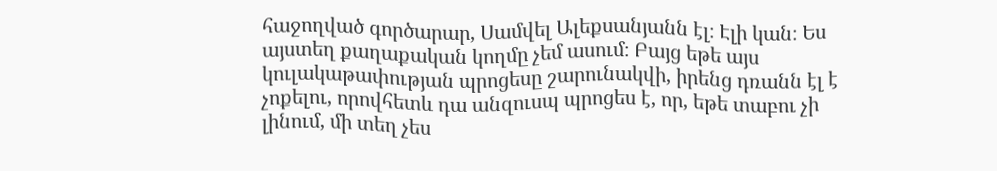հաջողված գործարար, Սամվել Ալեքսանյանն էլ։ Էլի կան։ Ես այստեղ քաղաքական կողմը չեմ ասում։ Բայց եթե այս կուլակաթափության պրոցեսը շարունակվի, իրենց դռանն էլ է չոքելու, որովհետև դա անզուսպ պրոցես է, որ, եթե տաբու չի լինում, մի տեղ չես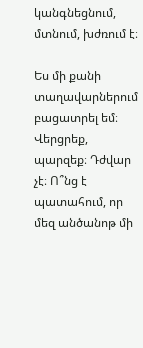կանգնեցնում, մտնում, խժռում է։

Ես մի քանի տաղավարներում բացատրել եմ։ Վերցրեք, պարզեք։ Դժվար չէ։ Ո՞նց է պատահում, որ մեզ անծանոթ մի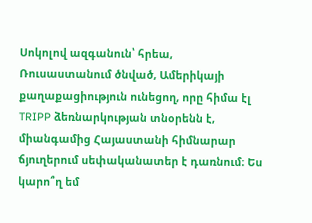Սոկոլով ազգանուն՝ հրեա, Ռուսաստանում ծնված, Ամերիկայի քաղաքացիություն ունեցող, որը հիմա էլ TRIPP ձեռնարկության տնօրենն է, միանգամից Հայաստանի հիմնարար ճյուղերում սեփականատեր է դառնում։ Ես կարո՞ղ եմ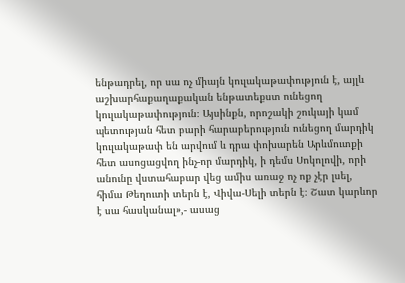ենթադրել, որ սա ոչ միայն կուլակաթափություն է, այլև աշխարհաքաղաքական ենթատեքստ ունեցող կուլակաթափություն։ Այսինքն, որոշակի շուկայի կամ պետության հետ բարի հարաբերություն ունեցող մարդիկ կուլակաթափ են արվում և դրա փոխարեն Արևմուտքի հետ ասոցացվող ինչ-որ մարդիկ, ի դեմս Սոկոլովի, որի անունը վստահաբար վեց ամիս առաջ ոչ ոք չէր լսել, հիմա Թեղուտի տերն է, Վիվա-Սելի տերն է։ Շատ կարևոր է սա հասկանալ»,- ասաց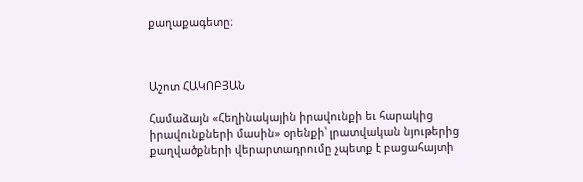քաղաքագետը։



Աշոտ ՀԱԿՈԲՅԱՆ

Համաձայն «Հեղինակային իրավունքի եւ հարակից իրավունքների մասին» օրենքի՝ լրատվական նյութերից քաղվածքների վերարտադրումը չպետք է բացահայտի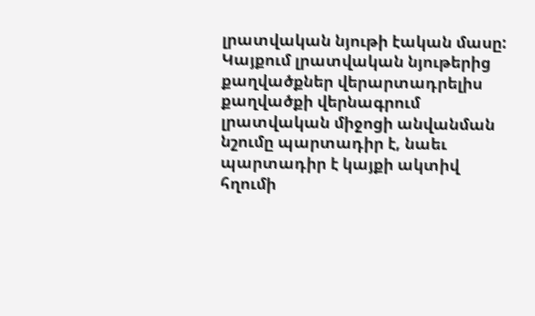լրատվական նյութի էական մասը: Կայքում լրատվական նյութերից քաղվածքներ վերարտադրելիս քաղվածքի վերնագրում լրատվական միջոցի անվանման նշումը պարտադիր է, նաեւ պարտադիր է կայքի ակտիվ հղումի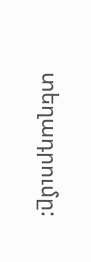տեղադրումը: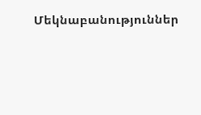Մեկնաբանություններ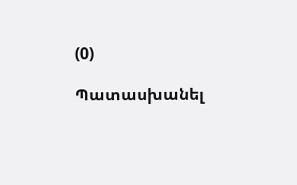(0)

Պատասխանել